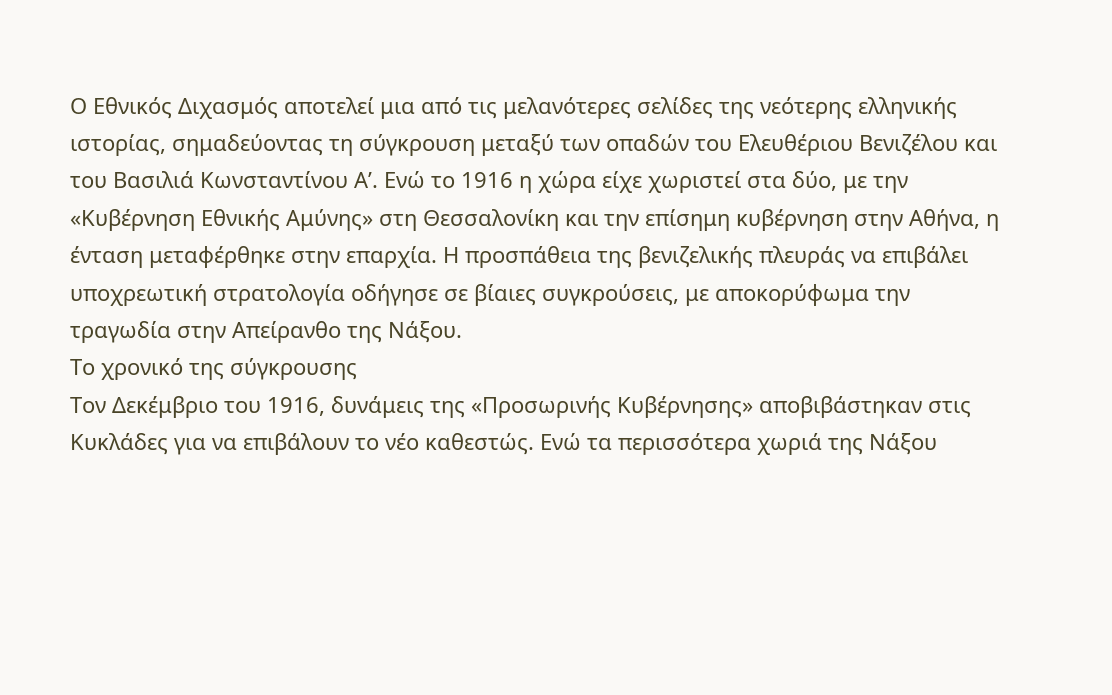Ο Εθνικός Διχασμός αποτελεί μια από τις μελανότερες σελίδες της νεότερης ελληνικής ιστορίας, σημαδεύοντας τη σύγκρουση μεταξύ των οπαδών του Ελευθέριου Βενιζέλου και του Βασιλιά Κωνσταντίνου Α’. Ενώ το 1916 η χώρα είχε χωριστεί στα δύο, με την «Κυβέρνηση Εθνικής Αμύνης» στη Θεσσαλονίκη και την επίσημη κυβέρνηση στην Αθήνα, η ένταση μεταφέρθηκε στην επαρχία. Η προσπάθεια της βενιζελικής πλευράς να επιβάλει υποχρεωτική στρατολογία οδήγησε σε βίαιες συγκρούσεις, με αποκορύφωμα την τραγωδία στην Απείρανθο της Νάξου.
Το χρονικό της σύγκρουσης
Τον Δεκέμβριο του 1916, δυνάμεις της «Προσωρινής Κυβέρνησης» αποβιβάστηκαν στις Κυκλάδες για να επιβάλουν το νέο καθεστώς. Ενώ τα περισσότερα χωριά της Νάξου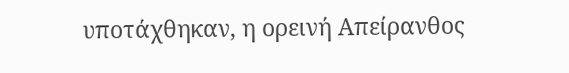υποτάχθηκαν, η ορεινή Απείρανθος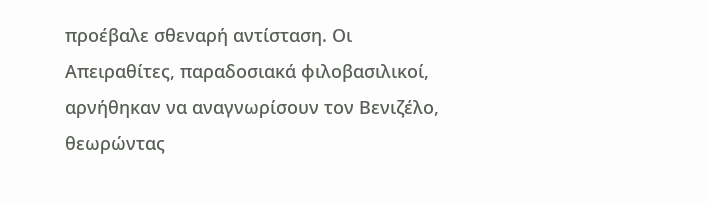προέβαλε σθεναρή αντίσταση. Οι Απειραθίτες, παραδοσιακά φιλοβασιλικοί, αρνήθηκαν να αναγνωρίσουν τον Βενιζέλο, θεωρώντας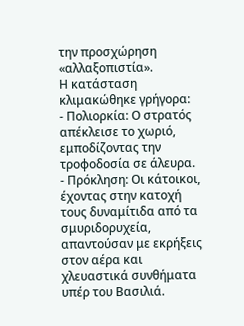την προσχώρηση «αλλαξοπιστία».
Η κατάσταση κλιμακώθηκε γρήγορα:
- Πολιορκία: Ο στρατός απέκλεισε το χωριό, εμποδίζοντας την τροφοδοσία σε άλευρα.
- Πρόκληση: Οι κάτοικοι, έχοντας στην κατοχή τους δυναμίτιδα από τα σμυριδορυχεία, απαντούσαν με εκρήξεις στον αέρα και χλευαστικά συνθήματα υπέρ του Βασιλιά.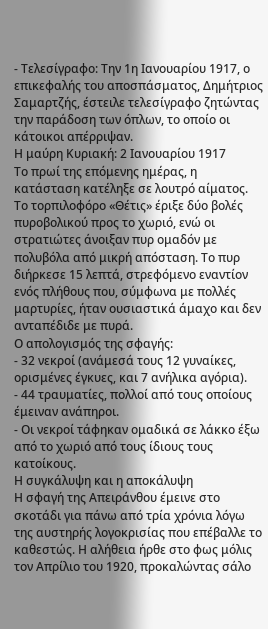- Τελεσίγραφο: Την 1η Ιανουαρίου 1917, ο επικεφαλής του αποσπάσματος, Δημήτριος Σαμαρτζής, έστειλε τελεσίγραφο ζητώντας την παράδοση των όπλων, το οποίο οι κάτοικοι απέρριψαν.
Η μαύρη Κυριακή: 2 Ιανουαρίου 1917
Το πρωί της επόμενης ημέρας, η κατάσταση κατέληξε σε λουτρό αίματος. Το τορπιλοφόρο «Θέτις» έριξε δύο βολές πυροβολικού προς το χωριό, ενώ οι στρατιώτες άνοιξαν πυρ ομαδόν με πολυβόλα από μικρή απόσταση. Το πυρ διήρκεσε 15 λεπτά, στρεφόμενο εναντίον ενός πλήθους που, σύμφωνα με πολλές μαρτυρίες, ήταν ουσιαστικά άμαχο και δεν ανταπέδιδε με πυρά.
Ο απολογισμός της σφαγής:
- 32 νεκροί (ανάμεσά τους 12 γυναίκες, ορισμένες έγκυες, και 7 ανήλικα αγόρια).
- 44 τραυματίες, πολλοί από τους οποίους έμειναν ανάπηροι.
- Οι νεκροί τάφηκαν ομαδικά σε λάκκο έξω από το χωριό από τους ίδιους τους κατοίκους.
Η συγκάλυψη και η αποκάλυψη
Η σφαγή της Απειράνθου έμεινε στο σκοτάδι για πάνω από τρία χρόνια λόγω της αυστηρής λογοκρισίας που επέβαλλε το καθεστώς. Η αλήθεια ήρθε στο φως μόλις τον Απρίλιο του 1920, προκαλώντας σάλο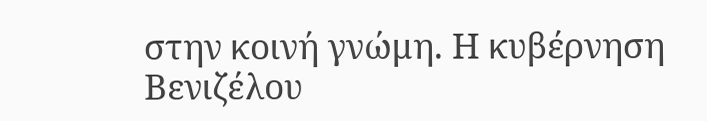στην κοινή γνώμη. Η κυβέρνηση Βενιζέλου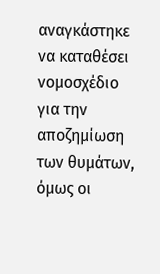αναγκάστηκε να καταθέσει νομοσχέδιο για την αποζημίωση των θυμάτων, όμως οι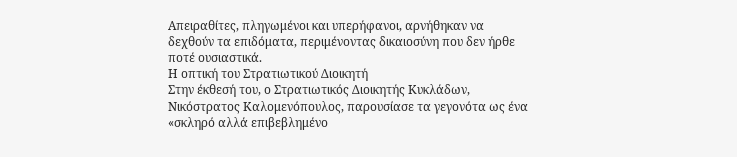Απειραθίτες, πληγωμένοι και υπερήφανοι, αρνήθηκαν να δεχθούν τα επιδόματα, περιμένοντας δικαιοσύνη που δεν ήρθε ποτέ ουσιαστικά.
Η οπτική του Στρατιωτικού Διοικητή
Στην έκθεσή του, ο Στρατιωτικός Διοικητής Κυκλάδων, Νικόστρατος Καλομενόπουλος, παρουσίασε τα γεγονότα ως ένα «σκληρό αλλά επιβεβλημένο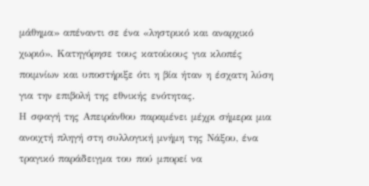μάθημα» απέναντι σε ένα «ληστρικό και αναρχικό χωριό». Κατηγόρησε τους κατοίκους για κλοπές ποιμνίων και υποστήριξε ότι η βία ήταν η έσχατη λύση για την επιβολή της εθνικής ενότητας.
Η σφαγή της Απειράνθου παραμένει μέχρι σήμερα μια ανοιχτή πληγή στη συλλογική μνήμη της Νάξου, ένα τραγικό παράδειγμα του πού μπορεί να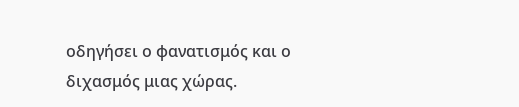οδηγήσει ο φανατισμός και ο διχασμός μιας χώρας.